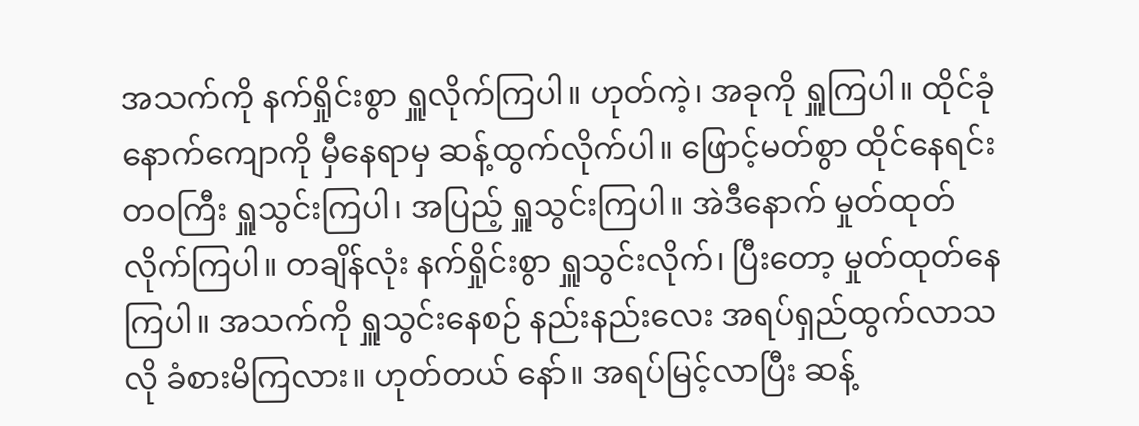အသက်ကို နက်ရှိုင်းစွာ ရှူလိုက်ကြပါ။ ဟုတ်ကဲ့၊ အခုကို ရှူကြပါ။ ထိုင်ခုံနောက်ကျောကို မှီနေရာမှ ဆန့်ထွက်လိုက်ပါ။ ဖြောင့်မတ်စွာ ထိုင်နေရင်း တဝကြီး ရှူသွင်းကြပါ၊ အပြည့် ရှူသွင်းကြပါ။ အဲဒီနောက် မှုတ်ထုတ်လိုက်ကြပါ။ တချိန်လုံး နက်ရှိုင်းစွာ ရှူသွင်းလိုက်၊ ပြီးတော့ မှုတ်ထုတ်နေကြပါ။ အသက်ကို ရှူသွင်းနေစဉ် နည်းနည်းလေး အရပ်ရှည်ထွက်လာသလို ခံစားမိကြလား။ ဟုတ်တယ် နော်။ အရပ်မြင့်လာပြီး ဆန့်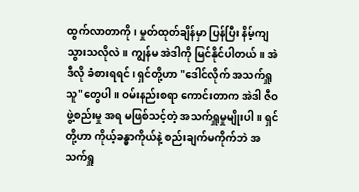ထွက်လာတာကို၊ မှုတ်ထုတ်ချိန်မှာ ပြန်ပြီး နိမ့်ကျသွားသလိုလဲ။ ကျွန်မ အဲဒါကို မြင်နိုင်ပါတယ်။ အဲဒီလို ခံစားရရင်၊ ရှင်တို့ဟာ "ဒေါင်လိုက် အသက်ရှူသူ"တွေပါ။ ဝမ်းနည်းစရာ ကောင်းတာက အဲဒါ ဇီဝဖွဲ့စည်းမှု အရ မဖြစ်သင့်တဲ့ အသက်ရှူမှုမျိုးပါ။ ရှင်တို့ဟာ ကိုယ့်ခန္ဓာကိုယ်နဲ့ စည်းချက်မကိုက်ဘဲ အသက်ရှူ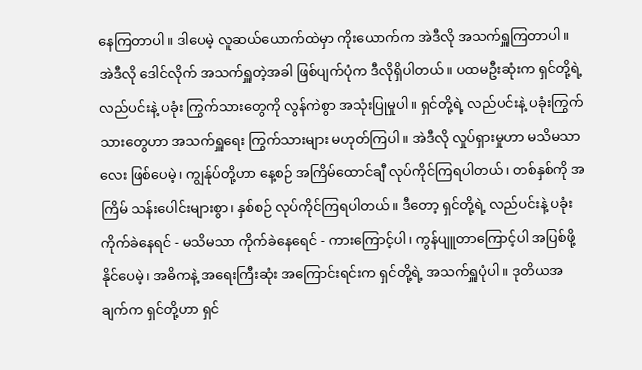နေကြတာပါ။ ဒါပေမဲ့ လူဆယ်ယောက်ထဲမှာ ကိုးယောက်က အဲဒီလို အသက်ရှူကြတာပါ။ အဲဒီလို ဒေါင်လိုက် အသက်ရှူတဲ့အခါ ဖြစ်ပျက်ပုံက ဒီလိုရှိပါတယ်။ ပထမဦးဆုံးက ရှင်တို့ရဲ့ လည်ပင်းနဲ့ ပခုံး ကြွက်သားတွေကို လွန်ကဲစွာ အသုံးပြုမှုပါ။ ရှင်တို့ရဲ့ လည်ပင်းနဲ့ ပခုံးကြွက်သားတွေဟာ အသက်ရှူရေး ကြွက်သားများ မဟုတ်ကြပါ။ အဲဒီလို လှုပ်ရှားမှုဟာ မသိမသာလေး ဖြစ်ပေမဲ့၊ ကျွန်ုပ်တို့ဟာ နေ့စဉ် အကြိမ်ထောင်ချီ လုပ်ကိုင်ကြရပါတယ်၊ တစ်နှစ်ကို အကြိမ် သန်းပေါင်းများစွာ၊ နှစ်စဉ် လုပ်ကိုင်ကြရပါတယ်။ ဒီတော့ ရှင်တို့ရဲ့ လည်ပင်းနဲ့ ပခုံး ကိုက်ခဲနေရင် - မသိမသာ ကိုက်ခဲနေရေင် - ကားကြောင့်ပါ၊ ကွန်ပျူတာကြောင့်ပါ အပြစ်ဖို့နိုင်ပေမဲ့၊ အဓိကနဲ့ အရေးကြီးဆုံး အကြောင်းရင်းက ရှင်တို့ရဲ့ အသက်ရှူပုံပါ။ ဒုတိယအချက်က ရှင်တို့ဟာ ရှင်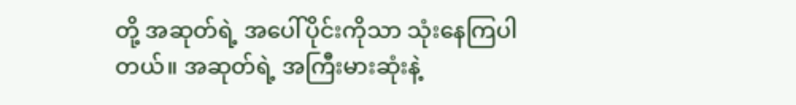တို့ အဆုတ်ရဲ့ အပေါ်ပိုင်းကိုသာ သုံးနေကြပါတယ်။ အဆုတ်ရဲ့ အကြီးမားဆုံးနဲ့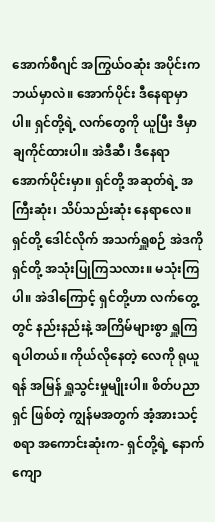အောက်စီဂျင် အကြွယ်ဝဆုံး အပိုင်းက ဘယ်မှာလဲ။ အောက်ပိုင်း ဒီနေရာမှာပါ။ ရှင်တို့ရဲ့ လက်တွေကို ယူပြီး ဒီမှာ ချကိုင်ထားပါ။ အဲဒီဆီ၊ ဒီနေရာ အောက်ပိုင်းမှာ။ ရှင်တို့ အဆုတ်ရဲ့ အကြီးဆုံး၊ သိပ်သည်းဆုံး နေရာလေ။ ရှင်တို့ ဒေါင်လိုက် အသက်ရှူစဉ် အဲဒကို ရှင်တို့ အသုံးပြုကြသလား။ မသုံးကြပါ။ အဲဒါကြောင့် ရှင်တို့ဟာ လက်တွေ့တွင် နည်းနည်းနဲ့ အကြိမ်များစွာ ရှူကြရပါတယ်။ ကိုယ်လိုနေတဲ့ လေကို ရုယူရန် အမြန် ရှူသွင်းမှုမျိုးပါ။ စိတ်ပညာရှင် ဖြစ်တဲ့ ကျွန်မအတွက် အံ့အားသင့်စရာ အကောင်းဆုံးက- ရှင်တို့ရဲ့ နောက်ကျော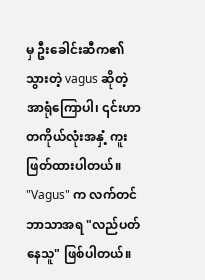မှ ဦးခေါင်းဆီက၏ သွားတဲ့ vagus ဆိုတဲ့ အာရုံကြောပါ၊ ၎င်းဟာ တကိုယ်လုံးအနှံ့ ကူးဖြတ်ထားပါတယ်။ "Vagus" က လက်တင်ဘာသာအရ "လည်ပတ်နေသူ" ဖြစ်ပါတယ်။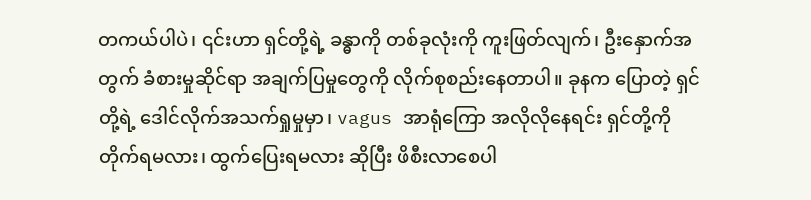တကယ်ပါပဲ၊ ၎င်းဟာ ရှင်တို့ရဲ့ ခန္ဓာကို တစ်ခုလုံးကို ကူးဖြတ်လျက်၊ ဦးနှောက်အတွက် ခံစားမှုဆိုင်ရာ အချက်ပြမှုတွေကို လိုက်စုစည်းနေတာပါ။ ခုနက ပြောတဲ့ ရှင်တို့ရဲ့ ဒေါင်လိုက်အသက်ရှုမှုမှာ၊ vagus အာရုံကြော အလိုလိုနေရင်း ရှင်တို့ကို တိုက်ရမလား၊ ထွက်ပြေးရမလား ဆိုပြီး ဖိစီးလာစေပါ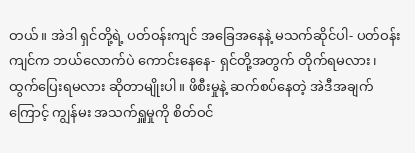တယ်။ အဲဒါ ရှင်တို့ရဲ့ ပတ်ဝန်းကျင် အခြေအနေနဲ့ မသက်ဆိုင်ပါ- ပတ်ဝန်းကျင်က ဘယ်လောက်ပဲ ကောင်းနေနေ- ရှင်တို့အတွက် တိုက်ရမလား၊ ထွက်ပြေးရမလား ဆိုတာမျိုးပါ။ ဖိစီးမှုနဲ့ ဆက်စပ်နေတဲ့ အဲဒီအချက်ကြောင့် ကျွန်မး အသက်ရှူမှုကို စိတ်ဝင်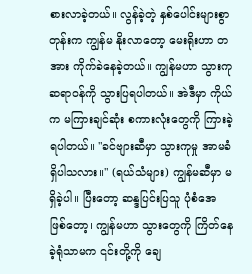စားလာခဲ့တယ်။ လွန်ခဲ့တဲ့ နှစ်ပေါင်းများစွာတုန်းက ကျွန်မ နိုးလာတော့ မေးရိုးဟာ တအား ကိုက်ခဲနေခဲ့တယ်။ ကျွန်မဟာ သွားကုဆရာဝန်ကို သွားပြရပါတယ်။ အဲဒီမှာ ကိုယ်က မကြားချင်ဆုံး စကားလုံးတွေကို ကြားခဲ့ရပါတယ်။ "ခင်ဗျားဆီမှာ သွားကုမှု အာမခံ ရှိပါသလား။" (ရယ်သံများ) ကျွန်မဆီမှာ မရှိခဲ့ပါ။ ပြီးတော့ ဆန္ဒပြင်းပြသူ ပုံစံအေ ဖြစ်တော့၊ ကျွန်မဟာ သွားတွေကို ကြိတ်နေခဲ့ရုံသာမက ၎င်းတို့ကို ချေ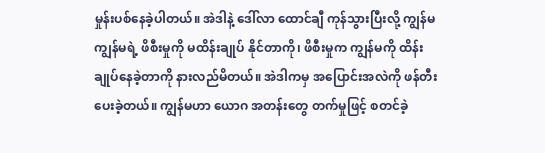မှုန်းပစ်နေခဲ့ပါတယ်။ အဲဒါနဲ့ ဒေါ်လာ ထောင်ချီ ကုန်သွားပြီးလို့ ကျွန်မ ကျွန်မရဲ့ ဖိစီးမှုကို မထိန်းချုပ် နိုင်တာကို၊ ဖိစီးမှုက ကျွန်မကို ထိန်းချုပ်နေခဲ့တာကို နားလည်မိတယ်။ အဲဒါကမှ အပြောင်းအလဲကို ဖန်တီးပေးခဲ့တယ်။ ကျွန်မဟာ ယောဂ အတန်းတွေ တက်မှုဖြင့် စတင်ခဲ့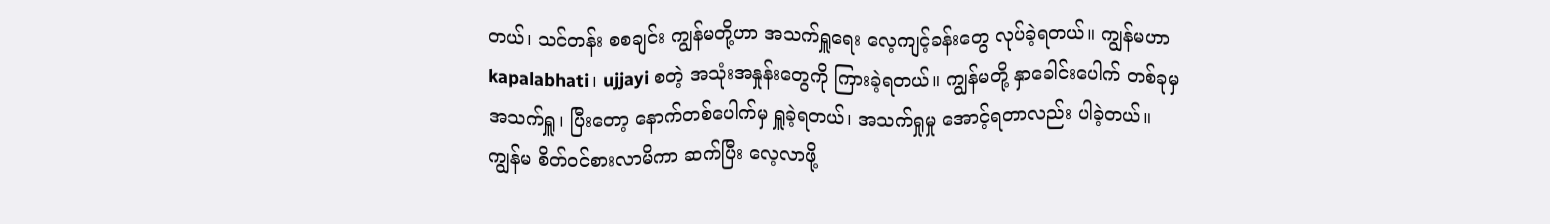တယ်၊ သင်တန်း စစချင်း ကျွန်မတို့ဟာ အသက်ရှူရေး လေ့ကျင့်ခန်းတွေ လုပ်ခဲ့ရတယ်။ ကျွန်မဟာ kapalabhati၊ ujjayi စတဲ့ အသုံးအနှုန်းတွေကို ကြားခဲ့ရတယ်။ ကျွန်မတို့ နှာခေါင်းပေါက် တစ်ခုမှ အသက်ရှူ၊ ပြီးတော့ နောက်တစ်ပေါက်မှ ရှူခဲ့ရတယ်၊ အသက်ရှုမှု အောင့်ရတာလည်း ပါခဲ့တယ်။ ကျွန်မ စိတ်ဝင်စားလာမိကာ ဆက်ပြီး လေ့လာဖို့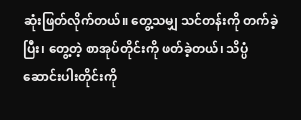ဆုံးဖြတ်လိုက်တယ်။ တွေ့သမျှ သင်တန်းကို တက်ခဲ့ပြီး၊ တွေ့တဲ့ စာအုပ်တိုင်းကို ဖတ်ခဲ့တယ်၊ သိပ္ပံဆောင်းပါးတိုင်းကို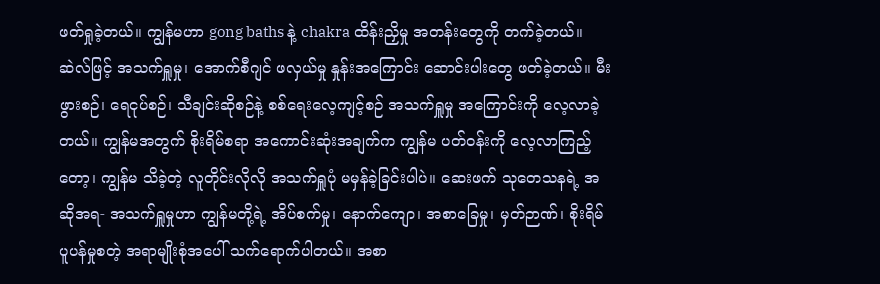ဖတ်ရှုခဲ့တယ်။ ကျွန်မဟာ gong baths နဲ့ chakra ထိန်းညှိမှု အတန်းတွေကို တက်ခဲ့တယ်။ ဆဲလ်ဖြင့် အသက်ရှူမှု၊ အောက်စီဂျင် ဖလှယ်မှု နှုန်းအကြောင်း ဆောင်းပါးတွေ ဖတ်ခဲ့တယ်။ မီးဖွားစဉ်၊ ရေငုပ်စဉ်၊ သီချင်းဆိုစဉ်နဲ့ စစ်ရေးလေ့ကျင့်စဉ် အသက်ရှူမှု အကြောင်းကို လေ့လာခဲ့တယ်။ ကျွန်မအတွက် စိုးရိမ်စရာ အကောင်းဆုံးအချက်က ကျွန်မ ပတ်ဝန်းကို လေ့လာကြည့်တော့၊ ကျွန်မ သိခဲ့တဲ့ လူတိုင်းလိုလို အသက်ရှူပုံ မမှန်ခဲ့ခြင်းပါပဲ။ ဆေးဖက် သုတေသနရဲ့ အဆိုအရ- အသက်ရှူမှုဟာ ကျွန်မတို့ရဲ့ အိပ်စက်မှု၊ နောက်ကျော၊ အစာခြေမှု၊ မှတ်ဉာဏ်၊ စိုးရိမ်ပူပန်မှုစတဲ့ အရာမျိုးစုံအပေါ် သက်ရောက်ပါတယ်။ အစာ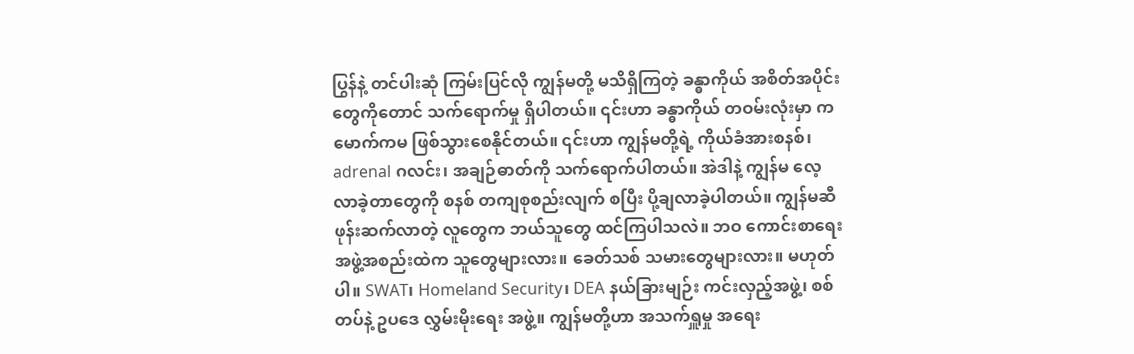ပြွန်နဲ့ တင်ပါးဆုံ ကြမ်းပြင်လို ကျွန်မတို့ မသိရှိကြတဲ့ ခန္ဓာကိုယ် အစိတ်အပိုင်း တွေကိုတောင် သက်ရောက်မှု ရှိပါတယ်။ ၎င်းဟာ ခန္ဓာကိုယ် တဝမ်းလုံးမှာ ကမောက်ကမ ဖြစ်သွားစေနိုင်တယ်။ ၎င်းဟာ ကျွန်မတို့ရဲ့ ကိုယ်ခံအားစနစ်၊ adrenal ဂလင်း၊ အချဉ်ဓာတ်ကို သက်ရောက်ပါတယ်။ အဲဒါနဲ့ ကျွန်မ လေ့လာခဲ့တာတွေကို စနစ် တကျစုစည်းလျက် စပြီး ပို့ချလာခဲ့ပါတယ်။ ကျွန်မဆီ ဖုန်းဆက်လာတဲ့ လူတွေက ဘယ်သူတွေ ထင်ကြပါသလဲ။ ဘဝ ကောင်းစာရေး အဖွဲ့အစည်းထဲက သူတွေများလား။ ခေတ်သစ် သမားတွေများလား။ မဟုတ်ပါ။ SWAT၊ Homeland Security၊ DEA နယ်ခြားမျဉ်း ကင်းလှည့်အဖွဲ့၊ စစ်တပ်နဲ့ ဥပဒေ လွှမ်းမိုးရေး အဖွဲ့။ ကျွန်မတို့ဟာ အသက်ရှူမှု အရေး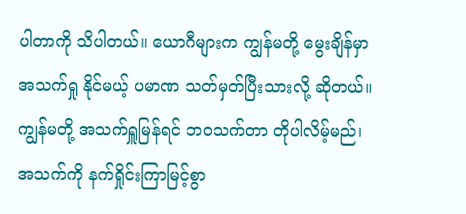ပါတာကို သိပါတယ်။ ယောဂီများက ကျွန်မတို့ မွေးချိန်မှာ အသက်ရှု နိုင်မယ့် ပမာဏ သတ်မှတ်ပြီးသားလို့ ဆိုတယ်။ ကျွန်မတို့ အသက်ရှူမြန်ရင် ဘဝသက်တာ တိုပါလိမ့်မည်၊ အသက်ကို နက်ရှိုင်းကြာမြင့်စွာ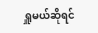ရှူမယ်ဆိုရင်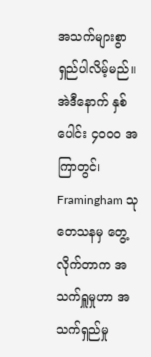အသက်များစွာ ရှည်ပါလိမ့်မည်။ အဲဒီနောက် နှစ်ပေါင်း ၄၀၀၀ အကြာတွင်၊ Framingham သုတေသနမှ တွေ့လိုက်တာက အသက်ရှူမှုဟာ အသက်ရှည်မှု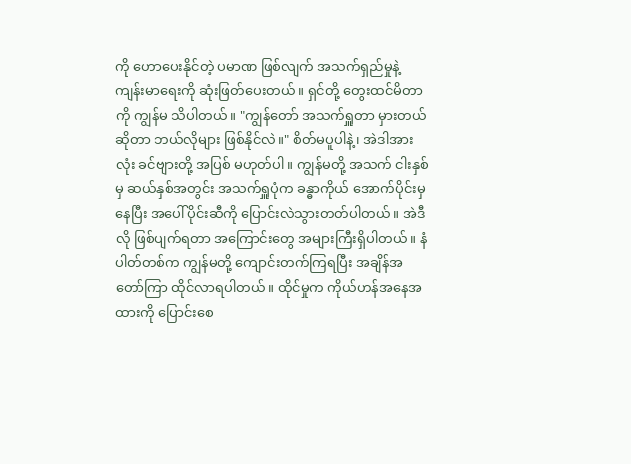ကို ဟောပေးနိုင်တဲ့ ပမာဏ ဖြစ်လျက် အသက်ရှည်မှုနဲ့ ကျန်းမာရေးကို ဆုံးဖြတ်ပေးတယ်။ ရှင်တို့ တွေးထင်မိတာကို ကျွန်မ သိပါတယ်။ "ကျွန်တော် အသက်ရှူတာ မှားတယ် ဆိုတာ ဘယ်လိုများ ဖြစ်နိုင်လဲ။" စိတ်မပူပါနဲ့၊ အဲဒါအားလုံး ခင်ဗျားတို့ အပြစ် မဟုတ်ပါ။ ကျွန်မတို့ အသက် ငါးနှစ်မှ ဆယ်နှစ်အတွင်း အသက်ရှူပုံက ခန္ဓာကိုယ် အောက်ပိုင်းမှနေပြီး အပေါ်ပိုင်းဆီကို ပြောင်းလဲသွားတတ်ပါတယ်။ အဲဒီလို ဖြစ်ပျက်ရတာ အကြောင်းတွေ အများကြီးရှိပါတယ်။ နံပါတ်တစ်က ကျွန်မတို့ ကျောင်းတက်ကြရပြီး အချိန်အတော်ကြာ ထိုင်လာရပါတယ်။ ထိုင်မှုက ကိုယ်ဟန်အနေအထားကို ပြောင်းစေ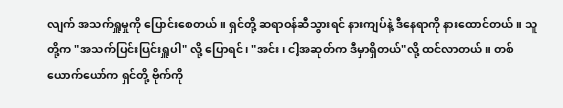လျက် အသက်ရှူမှုကို ပြောင်းစေတယ်။ ရှင်တို့ ဆရာဝန်ဆီသွားရင် နားကျပ်နဲ့ ဒီနေရာကို နားထောင်တယ်။ သူတို့က "အသက်ပြင်းပြင်းရှူပါ" လို့ ပြောရင်၊ "အင်း၊ ငါ့အဆုတ်က ဒီမှာရှိတယ်"လို့ ထင်လာတယ်။ တစ်ယောက်ယော်က ရှင်တို့ ဗိုက်ကို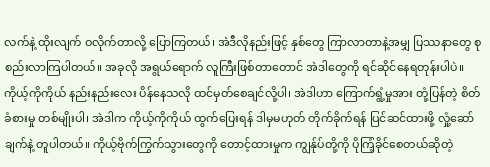လက်နဲ့ ထိုးလျက် ဝလိုက်တာလို့ ပြောကြတယ်၊ အဲဒီလိုနည်းဖြင့် နှစ်တွေ ကြာလာတာနဲ့အမျှ ပြဿနာတွေ စုစည်းလာကြပါတယ်။ အခုလို အရွယ်ရောက် လူကြီးဖြစ်တာတောင် အဲဒါတွေကို ရင်ဆိုင်နေရတုန်းပါပဲ။ ကိုယ့်ကိုကိုယ် နည်းနည်းလေး ပိန်နေသလို ထင်မှတ်စေချင်လို့ပါ၊ အဲဒါဟာ ကြောက်ရွံ့မှုအား တုံ့ပြန်တဲ့ စိတ်ခံစားမှု တစ်မျိုးပါ၊ အဲဒါက ကိုယ့်ကိုကိုယ် ထွက်ပြေးရန် ဒါမှမဟုတ် တိုက်ခိုက်ရန် ပြင်ဆင်ထားဖို့ လှုံ့ဆော်ချက်နဲ့ တူပါတယ်။ ကိုယ့်ဗိုက်ကြွက်သွားတွေကို တောင့်ထားမှုက ကျွန်ုပ်တို့ကို ပိုကြံ့ခိုင်စေတယ်ဆိုတဲ့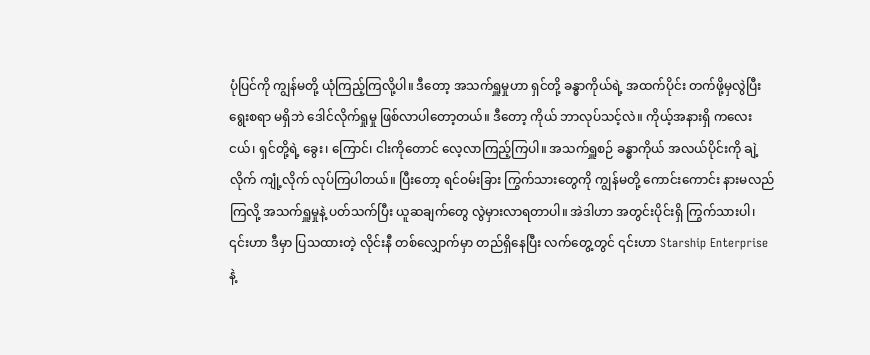ပုံပြင်ကို ကျွန်မတို့ ယုံကြည့်ကြလို့ပါ။ ဒီတော့ အသက်ရှူမှုဟာ ရှင်တို့ ခန္ဓာကိုယ်ရဲ့ အထက်ပိုင်း တက်ဖို့မှလွဲပြီး ရွေးစရာ မရှိဘဲ ဒေါင်လိုက်ရှုမှု ဖြစ်လာပါတော့တယ်။ ဒီတော့ ကိုယ် ဘာလုပ်သင့်လဲ။ ကိုယ့်အနားရှိ ကလေးငယ်၊ ရှင်တို့ရဲ့ ခွေး၊ ကြောင်၊ ငါးကိုတောင် လေ့လာကြည့်ကြပါ။ အသက်ရှူစဉ် ခန္ဓာကိုယ် အလယ်ပိုင်းကို ချဲ့လိုက် ကျုံ့လိုက် လုပ်ကြပါတယ်။ ပြီးတော့ ရင်ဝမ်းခြား ကြွက်သားတွေကို ကျွန်မတို့ ကောင်းကောင်း နားမလည်ကြလို့ အသက်ရှူမှုနဲ့ ပတ်သက်ပြီး ယူဆချက်တွေ လွဲမှားလာရတာပါ။ အဲဒါဟာ အတွင်းပိုင်းရှိ ကြွက်သားပါ၊ ၎င်းဟာ ဒီမှာ ပြသထားတဲ့ လိုင်းနီ တစ်လျှောက်မှာ တည်ရှိနေပြီး လက်တွေ့တွင် ၎င်းဟာ Starship Enterprise နဲ့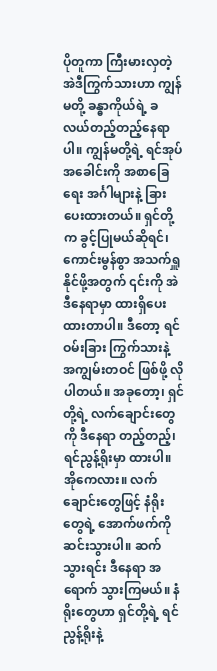ပိုတူကာ ကြီးမားလှတဲ့ အဲဒီကြွက်သားဟာ ကျွန်မတို့ ခန္ဓာကိုယ်ရဲ့ ခလယ်တည့်တည့်နေရာပါ။ ကျွန်မတို့ရဲ့ ရင်အုပ်အခေါင်းကို အစာခြေရေး အင်္ဂါများနဲ့ ခြားပေးထားတယ်။ ရှင်တို့က ခွင့်ပြုမယ်ဆိုရင်၊ ကောင်းမွန်စွာ အသက်ရှူနိုင်ဖို့အတွက် ၎င်းကို အဲဒီနေရာမှာ ထားရှိပေးထားတာပါ။ ဒီတော့ ရင်ဝမ်းခြား ကြွက်သားနဲ့ အကျွမ်းတဝင် ဖြစ်ဖို့ လိုပါတယ်။ အခုတော့၊ ရှင်တို့ရဲ့ လက်ချောင်းတွေကို ဒီနေရာ တည့်တည့်၊ ရင်ညွန့်ရိုးမှာ ထားပါ။ အိုကေလား။ လက်ချောင်းတွေဖြင့် နံရိုးတွေရဲ့ အောက်ဖက်ကို ဆင်းသွားပါ။ ဆက် သွားရင်း ဒီနေရာ အရောက် သွားကြမယ်။ နံရိုးတွေဟာ ရှင်တို့ရဲ့ ရင်ညွန့်ရိုးနဲ့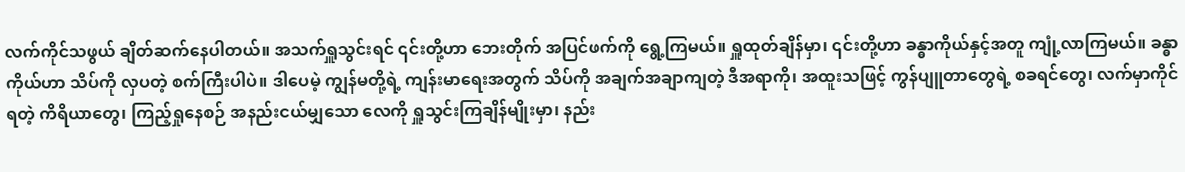လက်ကိုင်သဖွယ် ချိတ်ဆက်နေပါတယ်။ အသက်ရှူသွင်းရင် ၎င်းတို့ဟာ ဘေးတိုက် အပြင်ဖက်ကို ရွေ့ကြမယ်။ ရှူထုတ်ချိန်မှာ၊ ၎င်းတို့ဟာ ခန္ဓာကိုယ်နှင့်အတူ ကျုံ့လာကြမယ်။ ခန္ဓာကိုယ်ဟာ သိပ်ကို လှပတဲ့ စက်ကြီးပါပဲ။ ဒါပေမဲ့ ကျွန်မတို့ရဲ့ ကျန်းမာရေးအတွက် သိပ်ကို အချက်အချာကျတဲ့ ဒီအရာကို၊ အထူးသဖြင့် ကွန်ပျူတာတွေရဲ့ စခရင်တွေ၊ လက်မှာကိုင်ရတဲ့ ကိရိယာတွေ၊ ကြည့်ရှုနေစဉ် အနည်းငယ်မျှသော လေကို ရှူသွင်းကြချိန်မျိုးမှာ၊ နည်း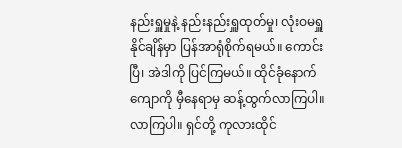နည်းရှူမှုနဲ့ နည်းနည်းရှူထုတ်မှု၊ လုံးဝမရှူနိုင်ချိန်မှာ ပြန်အာရုံစိုက်ရမယ်။ ကောင်းပြီ၊ အဲဒါကို ပြင်ကြမယ်။ ထိုင်ခုံနောက်ကျောကို မှီနေရာမှ ဆန့်ထွက်လာကြပါ။ လာကြပါ။ ရှင်တို့ ကုလားထိုင်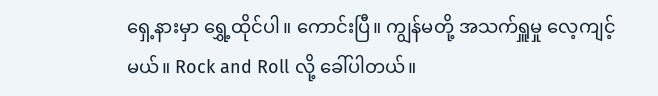ရှေ့နားမှာ ရွှေ့ထိုင်ပါ။ ကောင်းပြီ။ ကျွန်မတို့ အသက်ရှူမှု လေ့ကျင့်မယ်။ Rock and Roll လို့ ခေါ်ပါတယ်။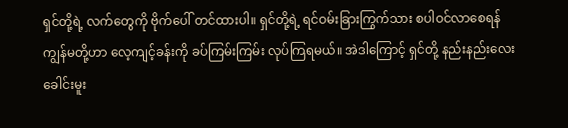ရှင်တို့ရဲ့ လက်တွေကို ဗိုက်ပေါ် တင်ထားပါ။ ရှင်တို့ရဲ့ ရင်ဝမ်းခြားကြွက်သား စပါဝင်လာစေရန် ကျွန်မတို့ဟာ လေ့ကျင့်ခန်းကို ခပ်ကြမ်းကြမ်း လုပ်ကြရမယ်။ အဲဒါကြောင့် ရှင်တို့ နည်းနည်းလေး ခေါင်းမူး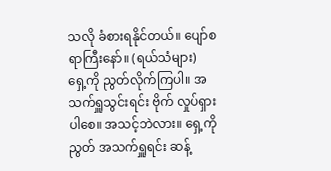သလို ခံစားရနိုင်တယ်။ ပျော်စရာကြီးနော်။ (ရယ်သံများ) ရှေ့ကို ညွတ်လိုက်ကြပါ။ အသက်ရှူသွင်းရင်း ဗိုက် လှုပ်ရှားပါစေ။ အသင့်ဘဲလား။ ရှေ့ကို ညွတ် အသက်ရှူရင်း ဆန့်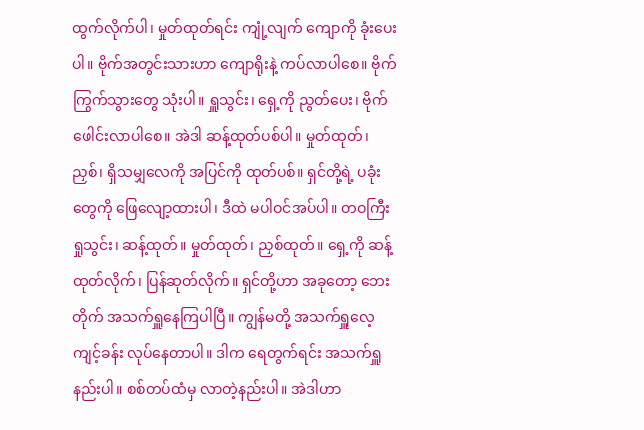ထွက်လိုက်ပါ၊ မှုတ်ထုတ်ရင်း ကျုံ့လျက် ကျောကို ခုံးပေးပါ။ ဗိုက်အတွင်းသားဟာ ကျောရိုးနဲ့ ကပ်လာပါစေ။ ဗိုက်ကြွက်သွားတွေ သုံးပါ။ ရှူသွင်း၊ ရှေ့ကို ညွတ်ပေး၊ ဗိုက်ဖေါင်းလာပါစေ။ အဲဒါ ဆန့်ထုတ်ပစ်ပါ။ မှုတ်ထုတ်၊ ညှစ်၊ ရှိသမျှလေကို အပြင်ကို ထုတ်ပစ်။ ရှင်တို့ရဲ့ ပခုံးတွေကို ဖြေလျော့ထားပါ၊ ဒီထဲ မပါဝင်အပ်ပါ။ တဝကြီး ရှုသွင်း၊ ဆန့်ထုတ်။ မှုတ်ထုတ်၊ ညှစ်ထုတ်။ ရှေ့ကို ဆန့်ထုတ်လိုက်၊ ပြန်ဆုတ်လိုက်။ ရှင်တို့ဟာ အခုတော့ ဘေးတိုက် အသက်ရှူနေကြပါပြီ။ ကျွန်မတို့ အသက်ရှူလေ့ကျင့်ခန်း လုပ်နေတာပါ။ ဒါက ရေတွက်ရင်း အသက်ရှူနည်းပါ။ စစ်တပ်ထံမှ လာတဲ့နည်းပါ။ အဲဒါဟာ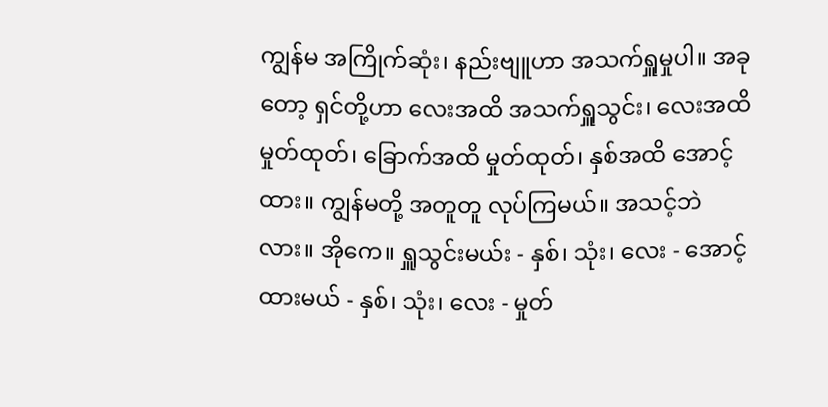ကျွန်မ အကြိုက်ဆုံး၊ နည်းဗျူဟာ အသက်ရှူမှုပါ။ အခုတော့ ရှင်တို့ဟာ လေးအထိ အသက်ရှူသွင်း၊ လေးအထိ မှုတ်ထုတ်၊ ခြောက်အထိ မှုတ်ထုတ်၊ နှစ်အထိ အောင့်ထား။ ကျွန်မတို့ အတူတူ လုပ်ကြမယ်။ အသင့်ဘဲလား။ အိုကေ။ ရှူသွင်းမယ်း - နှစ်၊ သုံး၊ လေး - အောင့်ထားမယ် - နှစ်၊ သုံး၊ လေး - မှုတ်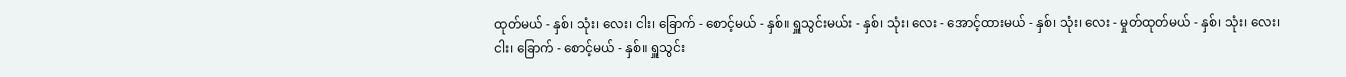ထုတ်မယ် - နှစ်၊ သုံး၊ လေး၊ ငါး၊ ခြောက် - စောင့်မယ် - နှစ်။ ရှူသွင်းမယ်း - နှစ်၊ သုံး၊ လေး - အောင့်ထားမယ် - နှစ်၊ သုံး၊ လေး - မှုတ်ထုတ်မယ် - နှစ်၊ သုံး၊ လေး၊ ငါး၊ ခြောက် - စောင့်မယ် - နှစ်။ ရှူသွင်း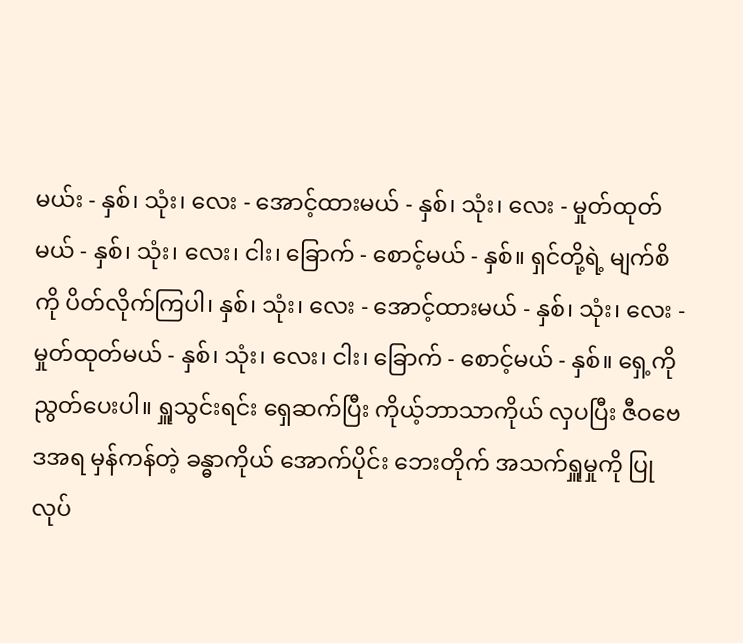မယ်း - နှစ်၊ သုံး၊ လေး - အောင့်ထားမယ် - နှစ်၊ သုံး၊ လေး - မှုတ်ထုတ်မယ် - နှစ်၊ သုံး၊ လေး၊ ငါး၊ ခြောက် - စောင့်မယ် - နှစ်။ ရှင်တို့ရဲ့ မျက်စိကို ပိတ်လိုက်ကြပါ၊ နှစ်၊ သုံး၊ လေး - အောင့်ထားမယ် - နှစ်၊ သုံး၊ လေး - မှုတ်ထုတ်မယ် - နှစ်၊ သုံး၊ လေး၊ ငါး၊ ခြောက် - စောင့်မယ် - နှစ်။ ရှေ့ကို ညွတ်ပေးပါ။ ရှူသွင်းရင်း ရှေဆက်ပြီး ကိုယ့်ဘာသာကိုယ် လှပပြီး ဇီဝဗေဒအရ မှန်ကန်တဲ့ ခန္ဓာကိုယ် အောက်ပိုင်း ဘေးတိုက် အသက်ရှူမှုကို ပြုလုပ်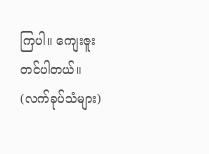ကြပါ။ ကျေးဇူးတင်ပါတယ်။ (လက်ခုပ်သံများ)